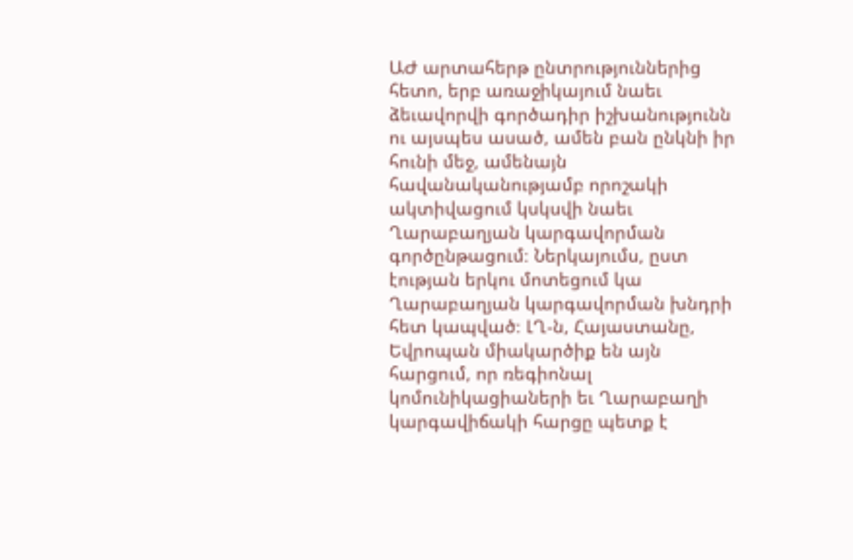ԱԺ արտահերթ ընտրություններից հետո, երբ առաջիկայում նաեւ ձեւավորվի գործադիր իշխանությունն ու այսպես ասած, ամեն բան ընկնի իր հունի մեջ, ամենայն հավանականությամբ որոշակի ակտիվացում կսկսվի նաեւ Ղարաբաղյան կարգավորման գործընթացում։ Ներկայումս, ըստ էության երկու մոտեցում կա Ղարաբաղյան կարգավորման խնդրի հետ կապված։ ԼՂ-ն, Հայաստանը, Եվրոպան միակարծիք են այն հարցում, որ ռեգիոնալ կոմունիկացիաների եւ Ղարաբաղի կարգավիճակի հարցը պետք է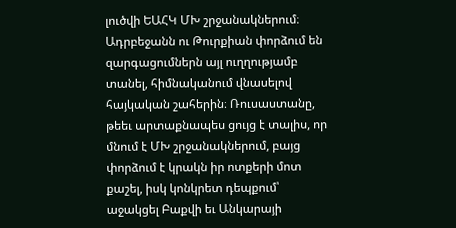լուծվի ԵԱՀԿ ՄԽ շրջանակներում։
Ադրբեջանն ու Թուրքիան փորձում են զարգացումներն այլ ուղղությամբ տանել, հիմնականում վնասելով հայկական շահերին։ Ռուսաստանը, թեեւ արտաքնապես ցույց է տալիս, որ մնում է ՄԽ շրջանակներում, բայց փորձում է կրակն իր ոտքերի մոտ քաշել, իսկ կոնկրետ դեպքում՝ աջակցել Բաքվի եւ Անկարայի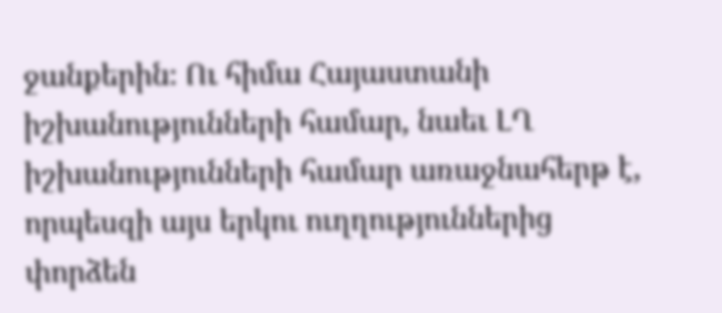ջանքերին։ Ու հիմա Հայաստանի իշխանությունների համար, նաեւ ԼՂ իշխանությունների համար առաջնահերթ է, որպեսզի այս երկու ուղղություններից փորձեն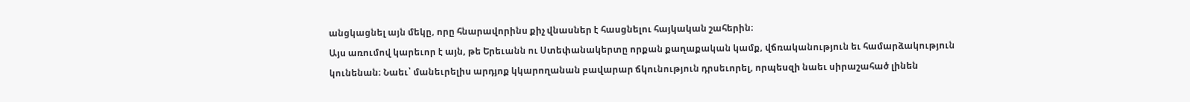անցկացնել այն մեկը, որը հնարավորինս քիչ վնասներ է հասցնելու հայկական շահերին։
Այս առումով կարեւոր է այն, թե Երեւանն ու Ստեփանակերտը որքան քաղաքական կամք, վճռականություն եւ համարձակություն կունենան։ Նաեւ՝ մանեւրելիս արդյոք կկարողանան բավարար ճկունություն դրսեւորել, որպեսզի նաեւ սիրաշահած լինեն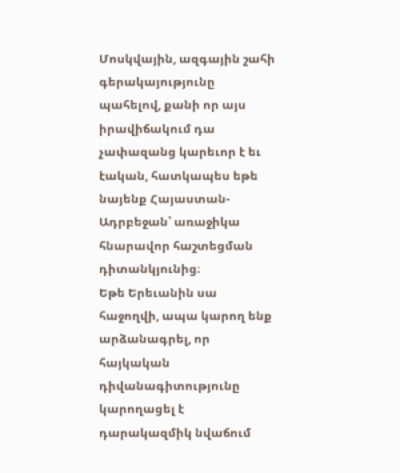Մոսկվային, ազգային շահի գերակայությունը պահելով, քանի որ այս իրավիճակում դա չափազանց կարեւոր է եւ էական, հատկապես եթե նայենք Հայաստան-Ադրբեջան՝ առաջիկա հնարավոր հաշտեցման դիտանկյունից։
Եթե Երեւանին սա հաջողվի, ապա կարող ենք արձանագրել, որ հայկական դիվանագիտությունը կարողացել է դարակազմիկ նվաճում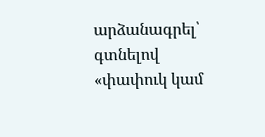արձանագրել՝ գտնելով «փափուկ կամ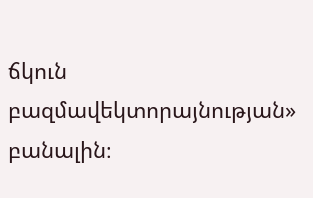ճկուն բազմավեկտորայնության» բանալին։